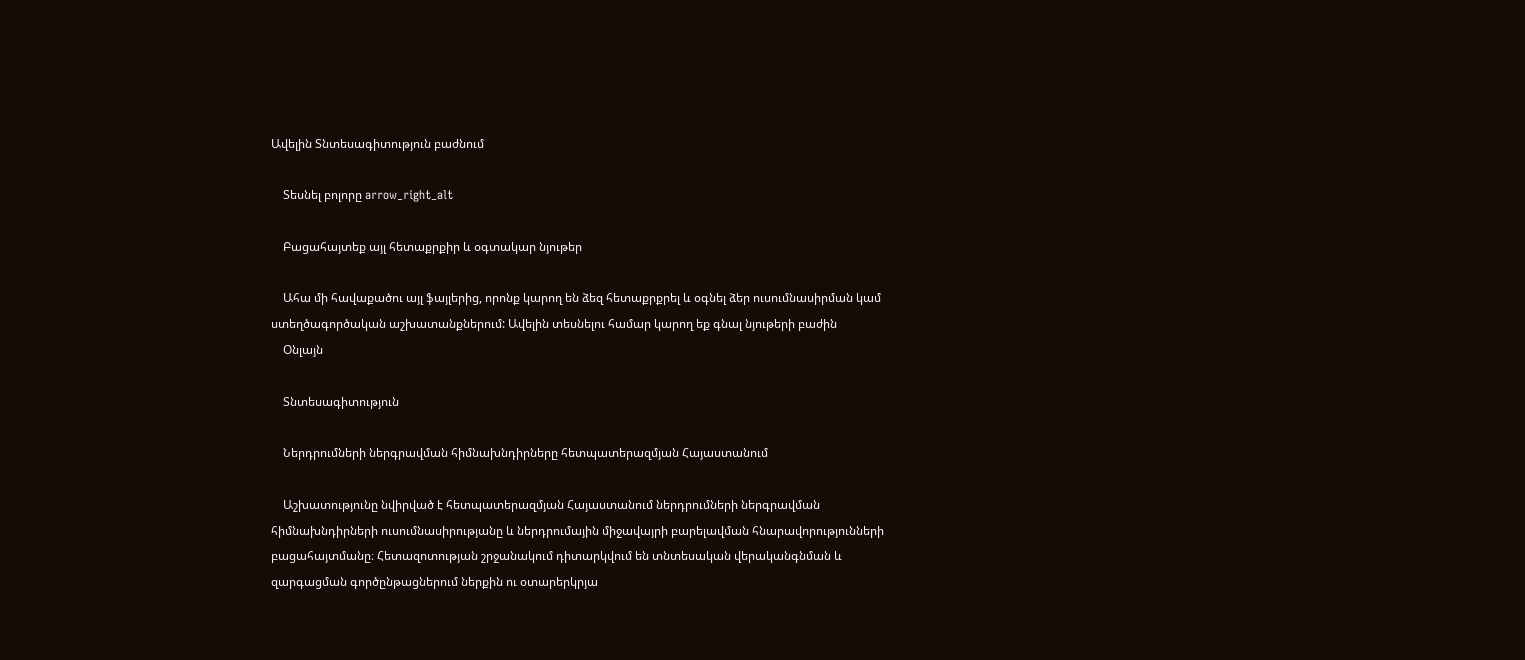Ավելին Տնտեսագիտություն բաժնում

    Տեսնել բոլորը arrow_right_alt

    Բացահայտեք այլ հետաքրքիր և օգտակար նյութեր

    Ահա մի հավաքածու այլ ֆայլերից, որոնք կարող են ձեզ հետաքրքրել և օգնել ձեր ուսումնասիրման կամ ստեղծագործական աշխատանքներում: Ավելին տեսնելու համար կարող եք գնալ նյութերի բաժին
    Օնլայն

    Տնտեսագիտություն

    Ներդրումների ներգրավման հիմնախնդիրները հետպատերազմյան Հայաստանում

    Աշխատությունը նվիրված է հետպատերազմյան Հայաստանում ներդրումների ներգրավման հիմնախնդիրների ուսումնասիրությանը և ներդրումային միջավայրի բարելավման հնարավորությունների բացահայտմանը։ Հետազոտության շրջանակում դիտարկվում են տնտեսական վերականգնման և զարգացման գործընթացներում ներքին ու օտարերկրյա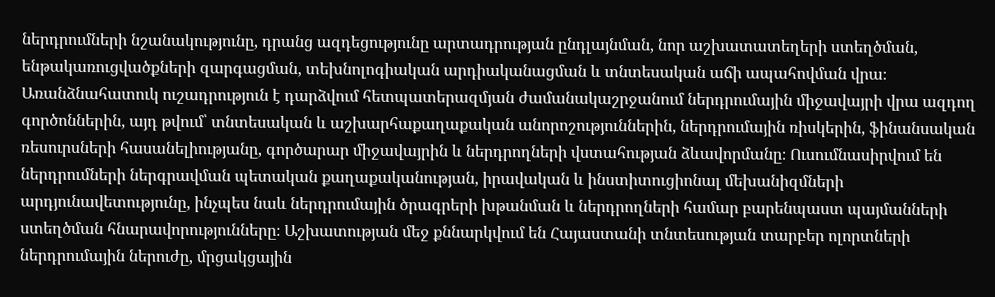ներդրումների նշանակությունը, դրանց ազդեցությունը արտադրության ընդլայնման, նոր աշխատատեղերի ստեղծման, ենթակառուցվածքների զարգացման, տեխնոլոգիական արդիականացման և տնտեսական աճի ապահովման վրա։ Առանձնահատուկ ուշադրություն է դարձվում հետպատերազմյան ժամանակաշրջանում ներդրումային միջավայրի վրա ազդող գործոններին, այդ թվում՝ տնտեսական և աշխարհաքաղաքական անորոշություններին, ներդրումային ռիսկերին, ֆինանսական ռեսուրսների հասանելիությանը, գործարար միջավայրին և ներդրողների վստահության ձևավորմանը։ Ուսումնասիրվում են ներդրումների ներգրավման պետական քաղաքականության, իրավական և ինստիտուցիոնալ մեխանիզմների արդյունավետությունը, ինչպես նաև ներդրումային ծրագրերի խթանման և ներդրողների համար բարենպաստ պայմանների ստեղծման հնարավորությունները։ Աշխատության մեջ քննարկվում են Հայաստանի տնտեսության տարբեր ոլորտների ներդրումային ներուժը, մրցակցային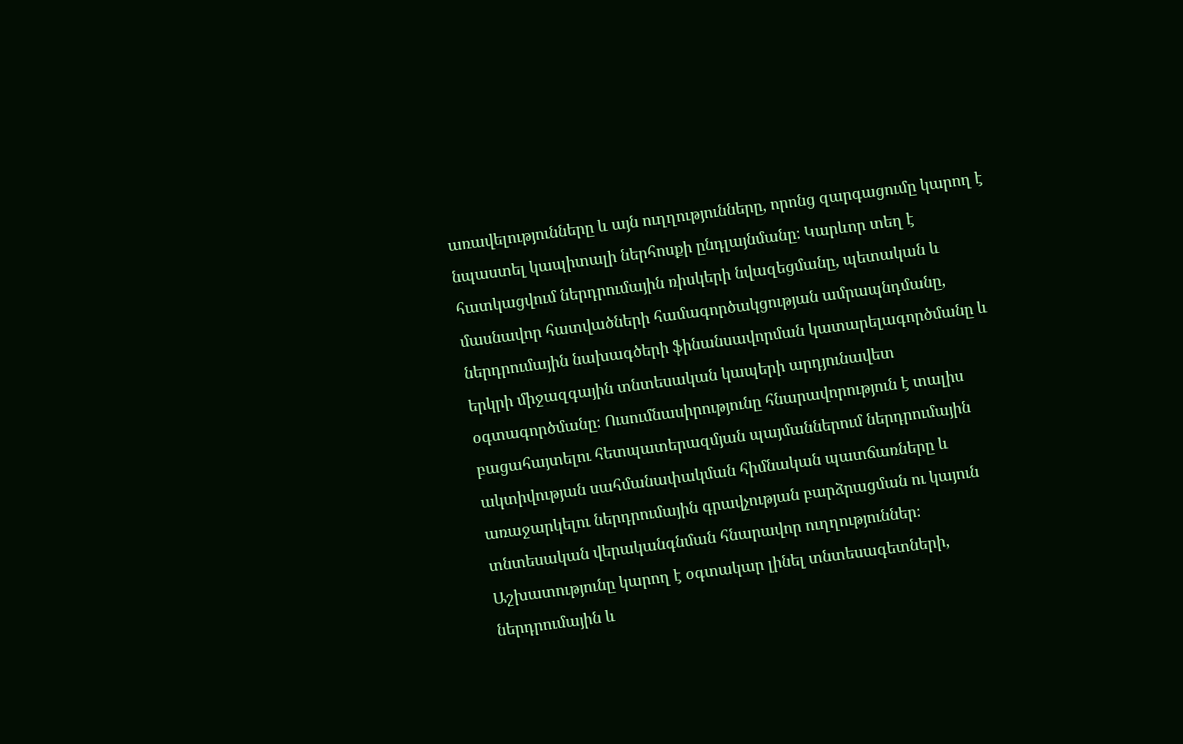առավելությունները և այն ուղղությունները, որոնց զարգացումը կարող է նպաստել կապիտալի ներհոսքի ընդլայնմանը։ Կարևոր տեղ է հատկացվում ներդրումային ռիսկերի նվազեցմանը, պետական և մասնավոր հատվածների համագործակցության ամրապնդմանը, ներդրումային նախագծերի ֆինանսավորման կատարելագործմանը և երկրի միջազգային տնտեսական կապերի արդյունավետ օգտագործմանը։ Ուսումնասիրությունը հնարավորություն է տալիս բացահայտելու հետպատերազմյան պայմաններում ներդրումային ակտիվության սահմանափակման հիմնական պատճառները և առաջարկելու ներդրումային գրավչության բարձրացման ու կայուն տնտեսական վերականգնման հնարավոր ուղղություններ։ Աշխատությունը կարող է օգտակար լինել տնտեսագետների, ներդրումային և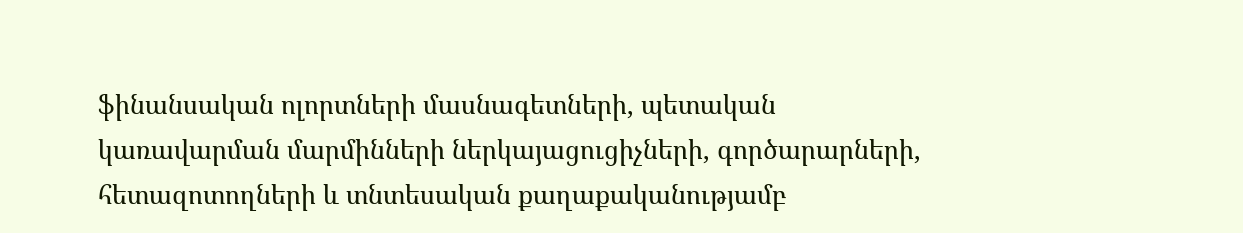ֆինանսական ոլորտների մասնագետների, պետական կառավարման մարմինների ներկայացուցիչների, գործարարների, հետազոտողների և տնտեսական քաղաքականությամբ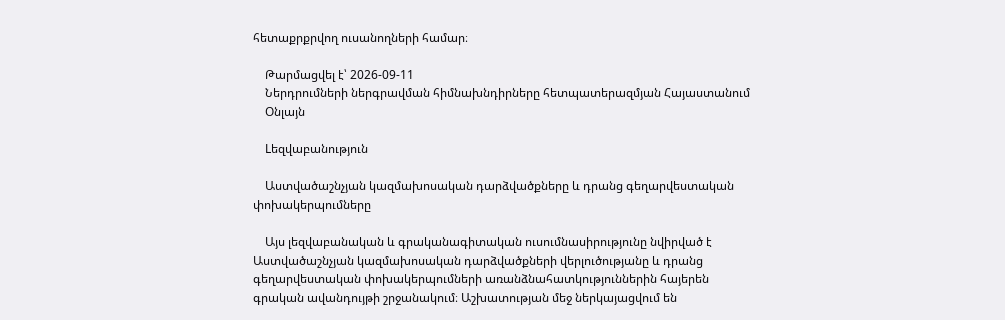հետաքրքրվող ուսանողների համար։

    Թարմացվել է՝ 2026-09-11
    Ներդրումների ներգրավման հիմնախնդիրները հետպատերազմյան Հայաստանում
    Օնլայն

    Lեզվաբանություն

    Աստվածաշնչյան կազմախոսական դարձվածքները և դրանց գեղարվեստական փոխակերպումները

    Այս լեզվաբանական և գրականագիտական ուսումնասիրությունը նվիրված է Աստվածաշնչյան կազմախոսական դարձվածքների վերլուծությանը և դրանց գեղարվեստական փոխակերպումների առանձնահատկություններին հայերեն գրական ավանդույթի շրջանակում։ Աշխատության մեջ ներկայացվում են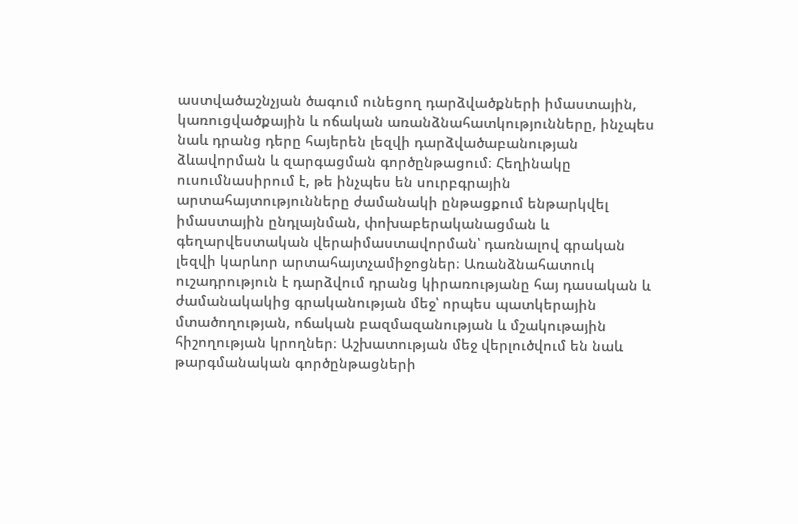աստվածաշնչյան ծագում ունեցող դարձվածքների իմաստային, կառուցվածքային և ոճական առանձնահատկությունները, ինչպես նաև դրանց դերը հայերեն լեզվի դարձվածաբանության ձևավորման և զարգացման գործընթացում։ Հեղինակը ուսումնասիրում է, թե ինչպես են սուրբգրային արտահայտությունները ժամանակի ընթացքում ենթարկվել իմաստային ընդլայնման, փոխաբերականացման և գեղարվեստական վերաիմաստավորման՝ դառնալով գրական լեզվի կարևոր արտահայտչամիջոցներ։ Առանձնահատուկ ուշադրություն է դարձվում դրանց կիրառությանը հայ դասական և ժամանակակից գրականության մեջ՝ որպես պատկերային մտածողության, ոճական բազմազանության և մշակութային հիշողության կրողներ։ Աշխատության մեջ վերլուծվում են նաև թարգմանական գործընթացների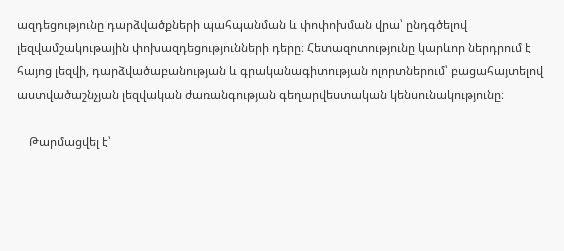ազդեցությունը դարձվածքների պահպանման և փոփոխման վրա՝ ընդգծելով լեզվամշակութային փոխազդեցությունների դերը։ Հետազոտությունը կարևոր ներդրում է հայոց լեզվի, դարձվածաբանության և գրականագիտության ոլորտներում՝ բացահայտելով աստվածաշնչյան լեզվական ժառանգության գեղարվեստական կենսունակությունը։

    Թարմացվել է՝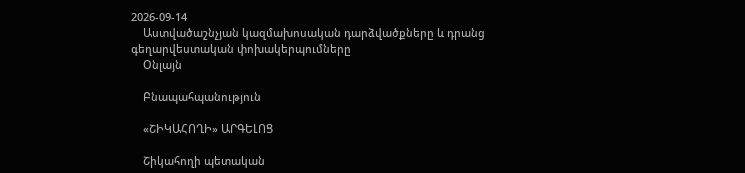2026-09-14
    Աստվածաշնչյան կազմախոսական դարձվածքները և դրանց գեղարվեստական փոխակերպումները
    Օնլայն

    Բնապահպանություն

    «ՇԻԿԱՀՈՂԻ» ԱՐԳԵԼՈՑ

    Շիկահողի պետական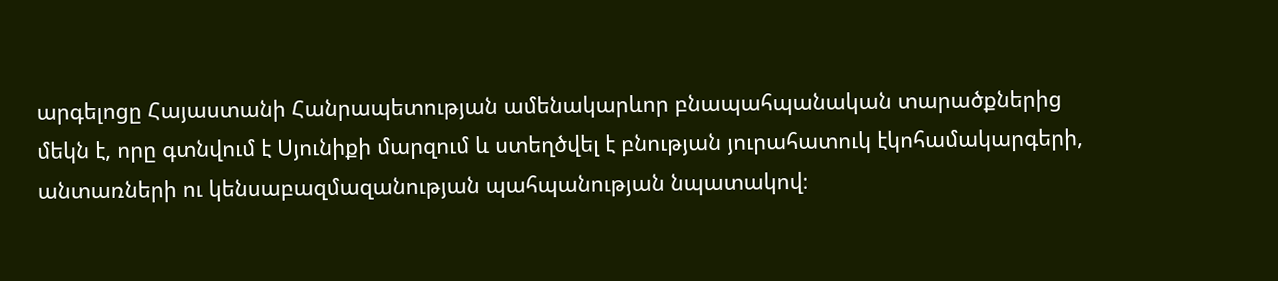արգելոցը Հայաստանի Հանրապետության ամենակարևոր բնապահպանական տարածքներից մեկն է, որը գտնվում է Սյունիքի մարզում և ստեղծվել է բնության յուրահատուկ էկոհամակարգերի, անտառների ու կենսաբազմազանության պահպանության նպատակով։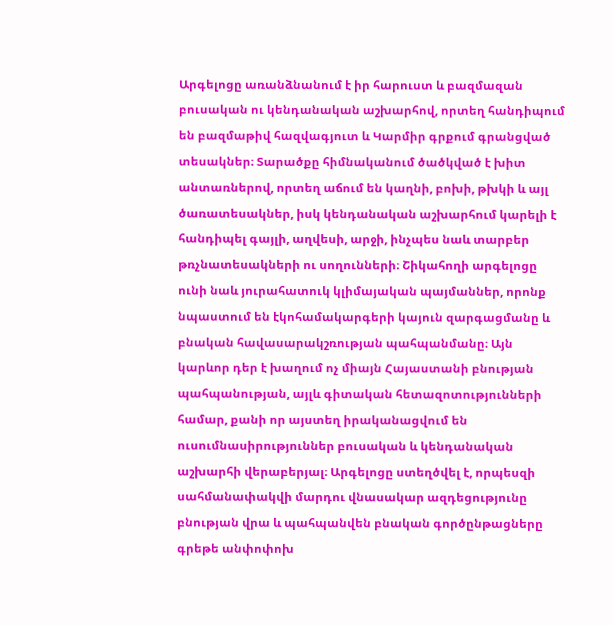Արգելոցը առանձնանում է իր հարուստ և բազմազան բուսական ու կենդանական աշխարհով, որտեղ հանդիպում են բազմաթիվ հազվագյուտ և Կարմիր գրքում գրանցված տեսակներ։ Տարածքը հիմնականում ծածկված է խիտ անտառներով, որտեղ աճում են կաղնի, բոխի, թխկի և այլ ծառատեսակներ, իսկ կենդանական աշխարհում կարելի է հանդիպել գայլի, աղվեսի, արջի, ինչպես նաև տարբեր թռչնատեսակների ու սողունների։ Շիկահողի արգելոցը ունի նաև յուրահատուկ կլիմայական պայմաններ, որոնք նպաստում են էկոհամակարգերի կայուն զարգացմանը և բնական հավասարակշռության պահպանմանը։ Այն կարևոր դեր է խաղում ոչ միայն Հայաստանի բնության պահպանության, այլև գիտական հետազոտությունների համար, քանի որ այստեղ իրականացվում են ուսումնասիրություններ բուսական և կենդանական աշխարհի վերաբերյալ։ Արգելոցը ստեղծվել է, որպեսզի սահմանափակվի մարդու վնասակար ազդեցությունը բնության վրա և պահպանվեն բնական գործընթացները գրեթե անփոփոխ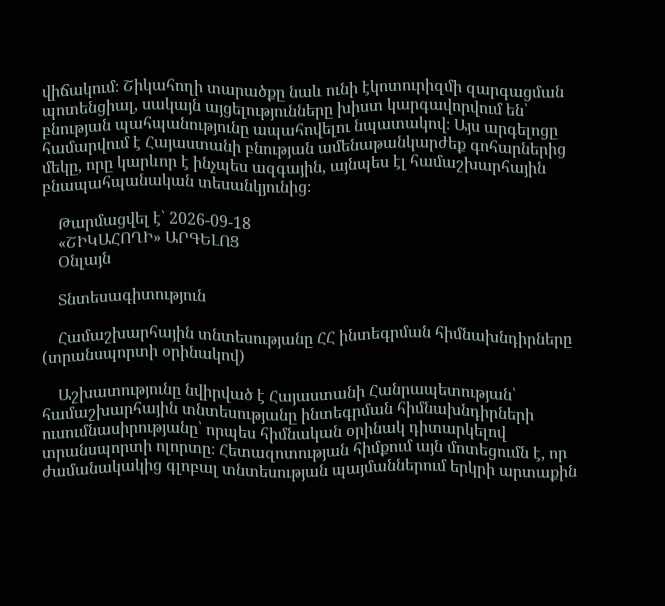վիճակում։ Շիկահողի տարածքը նաև ունի էկոտուրիզմի զարգացման պոտենցիալ, սակայն այցելությունները խիստ կարգավորվում են՝ բնության պահպանությունը ապահովելու նպատակով։ Այս արգելոցը համարվում է Հայաստանի բնության ամենաթանկարժեք գոհարներից մեկը, որը կարևոր է ինչպես ազգային, այնպես էլ համաշխարհային բնապահպանական տեսանկյունից։

    Թարմացվել է՝ 2026-09-18
    «ՇԻԿԱՀՈՂԻ» ԱՐԳԵԼՈՑ
    Օնլայն

    Տնտեսագիտություն

    Համաշխարհային տնտեսությանը ՀՀ ինտեգրման հիմնախնդիրները (տրանսպորտի օրինակով)

    Աշխատությունը նվիրված է Հայաստանի Հանրապետության՝ համաշխարհային տնտեսությանը ինտեգրման հիմնախնդիրների ուսումնասիրությանը՝ որպես հիմնական օրինակ դիտարկելով տրանսպորտի ոլորտը։ Հետազոտության հիմքում այն մոտեցումն է, որ ժամանակակից գլոբալ տնտեսության պայմաններում երկրի արտաքին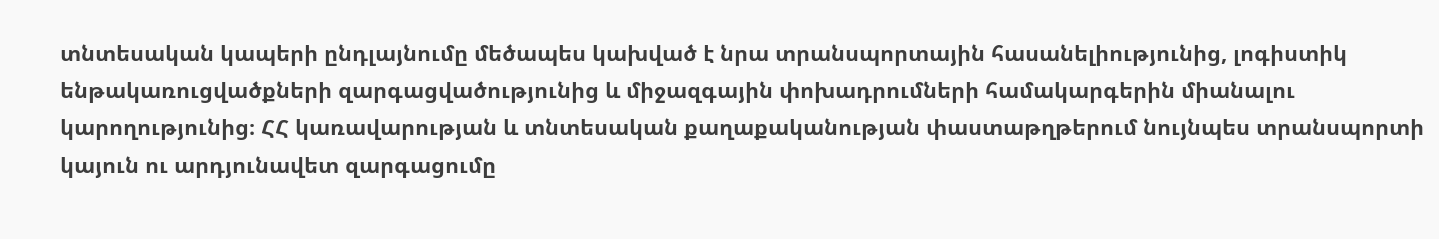տնտեսական կապերի ընդլայնումը մեծապես կախված է նրա տրանսպորտային հասանելիությունից, լոգիստիկ ենթակառուցվածքների զարգացվածությունից և միջազգային փոխադրումների համակարգերին միանալու կարողությունից։ ՀՀ կառավարության և տնտեսական քաղաքականության փաստաթղթերում նույնպես տրանսպորտի կայուն ու արդյունավետ զարգացումը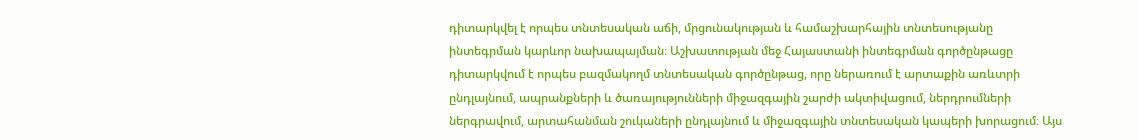դիտարկվել է որպես տնտեսական աճի, մրցունակության և համաշխարհային տնտեսությանը ինտեգրման կարևոր նախապայման։ Աշխատության մեջ Հայաստանի ինտեգրման գործընթացը դիտարկվում է որպես բազմակողմ տնտեսական գործընթաց, որը ներառում է արտաքին առևտրի ընդլայնում, ապրանքների և ծառայությունների միջազգային շարժի ակտիվացում, ներդրումների ներգրավում, արտահանման շուկաների ընդլայնում և միջազգային տնտեսական կապերի խորացում։ Այս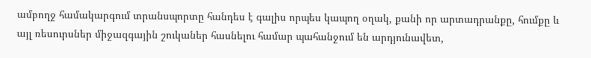ամբողջ համակարգում տրանսպորտը հանդես է գալիս որպես կապող օղակ, քանի որ արտադրանքը, հումքը և այլ ռեսուրսներ միջազգային շուկաներ հասնելու համար պահանջում են արդյունավետ,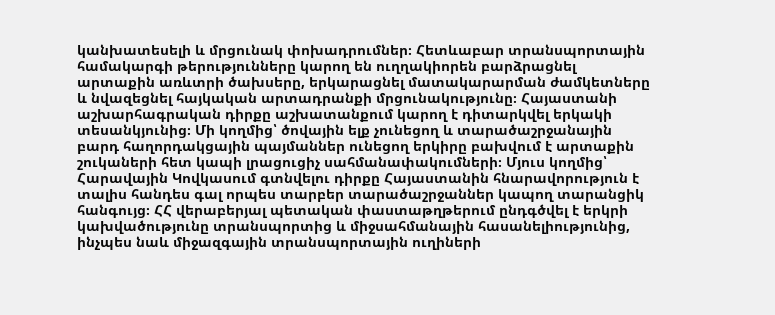կանխատեսելի և մրցունակ փոխադրումներ։ Հետևաբար տրանսպորտային համակարգի թերությունները կարող են ուղղակիորեն բարձրացնել արտաքին առևտրի ծախսերը, երկարացնել մատակարարման ժամկետները և նվազեցնել հայկական արտադրանքի մրցունակությունը։ Հայաստանի աշխարհագրական դիրքը աշխատանքում կարող է դիտարկվել երկակի տեսանկյունից։ Մի կողմից՝ ծովային ելք չունեցող և տարածաշրջանային բարդ հաղորդակցային պայմաններ ունեցող երկիրը բախվում է արտաքին շուկաների հետ կապի լրացուցիչ սահմանափակումների։ Մյուս կողմից՝ Հարավային Կովկասում գտնվելու դիրքը Հայաստանին հնարավորություն է տալիս հանդես գալ որպես տարբեր տարածաշրջաններ կապող տարանցիկ հանգույց։ ՀՀ վերաբերյալ պետական փաստաթղթերում ընդգծվել է երկրի կախվածությունը տրանսպորտից և միջսահմանային հասանելիությունից, ինչպես նաև միջազգային տրանսպորտային ուղիների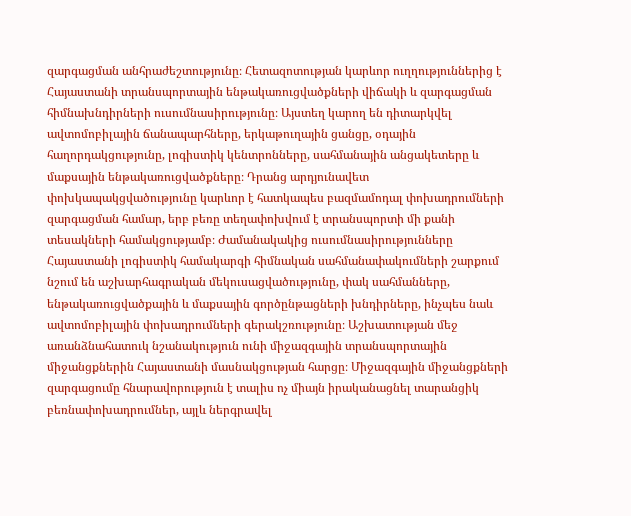զարգացման անհրաժեշտությունը։ Հետազոտության կարևոր ուղղություններից է Հայաստանի տրանսպորտային ենթակառուցվածքների վիճակի և զարգացման հիմնախնդիրների ուսումնասիրությունը։ Այստեղ կարող են դիտարկվել ավտոմոբիլային ճանապարհները, երկաթուղային ցանցը, օդային հաղորդակցությունը, լոգիստիկ կենտրոնները, սահմանային անցակետերը և մաքսային ենթակառուցվածքները։ Դրանց արդյունավետ փոխկապակցվածությունը կարևոր է հատկապես բազմամոդալ փոխադրումների զարգացման համար, երբ բեռը տեղափոխվում է տրանսպորտի մի քանի տեսակների համակցությամբ։ Ժամանակակից ուսումնասիրությունները Հայաստանի լոգիստիկ համակարգի հիմնական սահմանափակումների շարքում նշում են աշխարհագրական մեկուսացվածությունը, փակ սահմանները, ենթակառուցվածքային և մաքսային գործընթացների խնդիրները, ինչպես նաև ավտոմոբիլային փոխադրումների գերակշռությունը։ Աշխատության մեջ առանձնահատուկ նշանակություն ունի միջազգային տրանսպորտային միջանցքներին Հայաստանի մասնակցության հարցը։ Միջազգային միջանցքների զարգացումը հնարավորություն է տալիս ոչ միայն իրականացնել տարանցիկ բեռնափոխադրումներ, այլև ներգրավել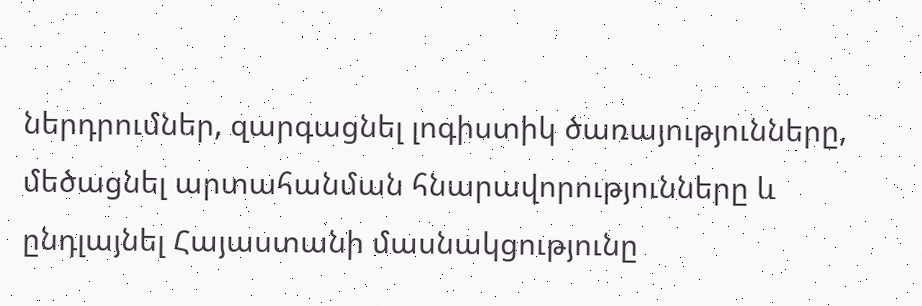ներդրումներ, զարգացնել լոգիստիկ ծառայությունները, մեծացնել արտահանման հնարավորությունները և ընդլայնել Հայաստանի մասնակցությունը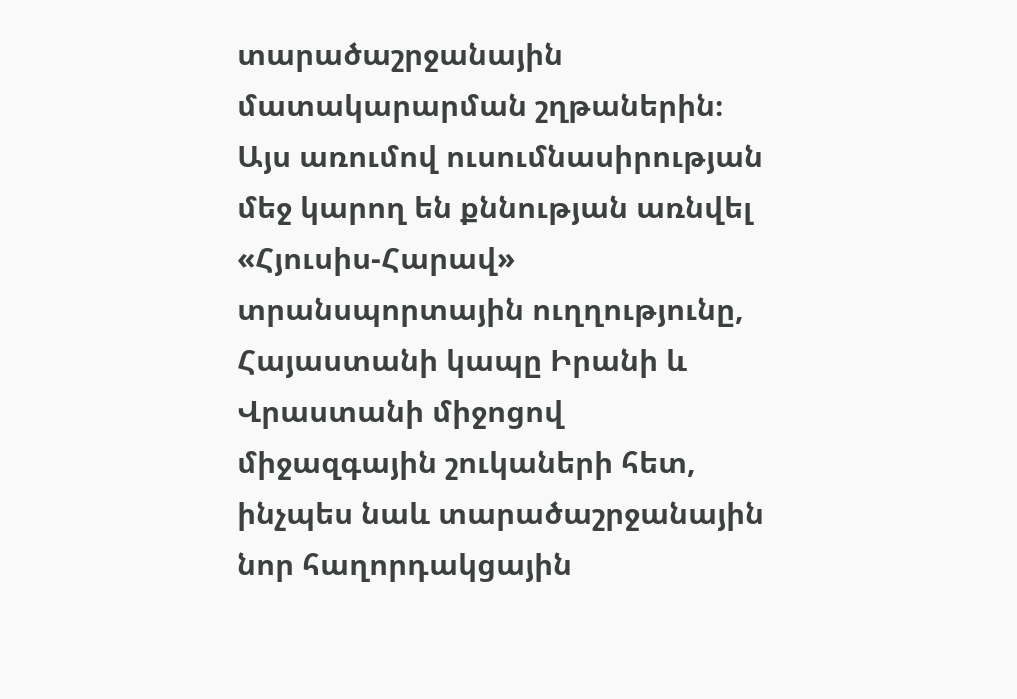տարածաշրջանային մատակարարման շղթաներին։ Այս առումով ուսումնասիրության մեջ կարող են քննության առնվել «Հյուսիս-Հարավ» տրանսպորտային ուղղությունը, Հայաստանի կապը Իրանի և Վրաստանի միջոցով միջազգային շուկաների հետ, ինչպես նաև տարածաշրջանային նոր հաղորդակցային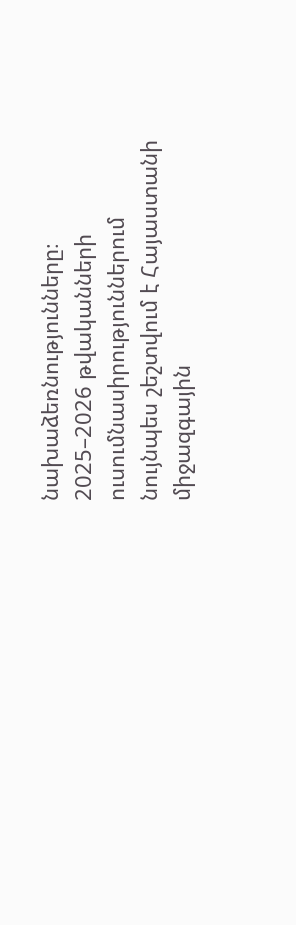նախաձեռնությունները։ 2025–2026 թվականների ուսումնասիրություններում նույնպես շեշտվում է Հայաստանի միջազգային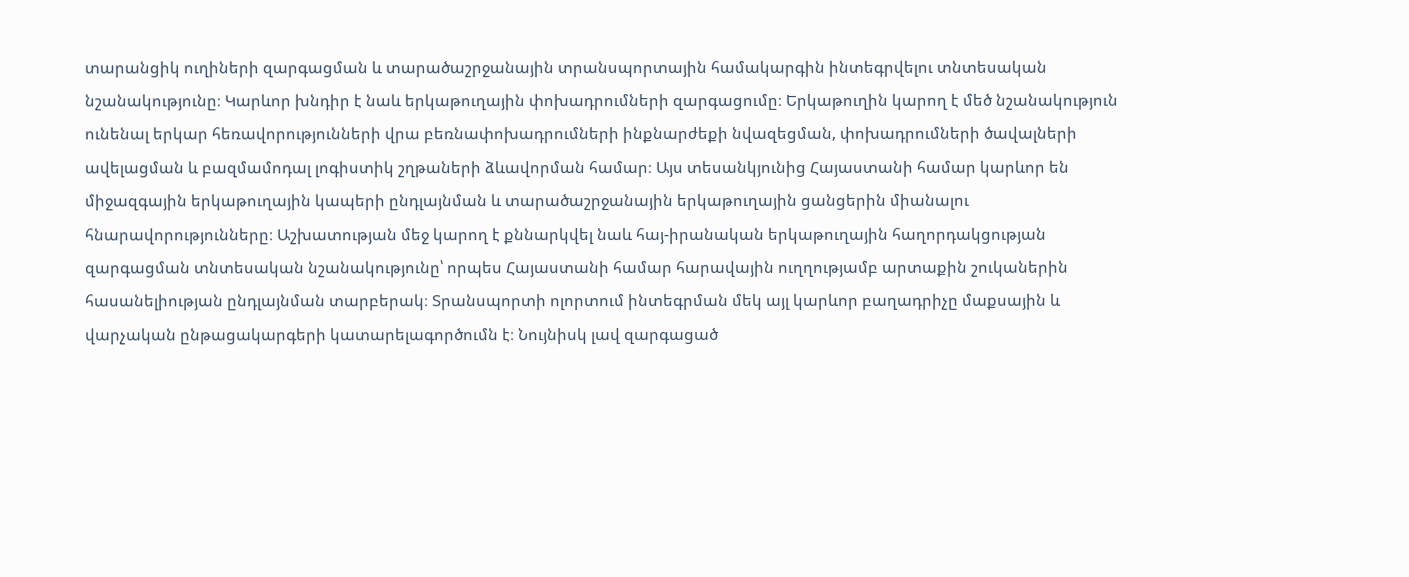տարանցիկ ուղիների զարգացման և տարածաշրջանային տրանսպորտային համակարգին ինտեգրվելու տնտեսական նշանակությունը։ Կարևոր խնդիր է նաև երկաթուղային փոխադրումների զարգացումը։ Երկաթուղին կարող է մեծ նշանակություն ունենալ երկար հեռավորությունների վրա բեռնափոխադրումների ինքնարժեքի նվազեցման, փոխադրումների ծավալների ավելացման և բազմամոդալ լոգիստիկ շղթաների ձևավորման համար։ Այս տեսանկյունից Հայաստանի համար կարևոր են միջազգային երկաթուղային կապերի ընդլայնման և տարածաշրջանային երկաթուղային ցանցերին միանալու հնարավորությունները։ Աշխատության մեջ կարող է քննարկվել նաև հայ-իրանական երկաթուղային հաղորդակցության զարգացման տնտեսական նշանակությունը՝ որպես Հայաստանի համար հարավային ուղղությամբ արտաքին շուկաներին հասանելիության ընդլայնման տարբերակ։ Տրանսպորտի ոլորտում ինտեգրման մեկ այլ կարևոր բաղադրիչը մաքսային և վարչական ընթացակարգերի կատարելագործումն է։ Նույնիսկ լավ զարգացած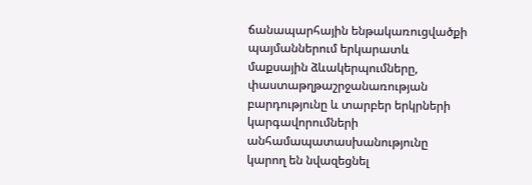ճանապարհային ենթակառուցվածքի պայմաններում երկարատև մաքսային ձևակերպումները, փաստաթղթաշրջանառության բարդությունը և տարբեր երկրների կարգավորումների անհամապատասխանությունը կարող են նվազեցնել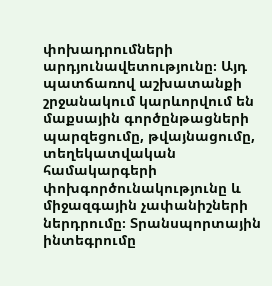փոխադրումների արդյունավետությունը։ Այդ պատճառով աշխատանքի շրջանակում կարևորվում են մաքսային գործընթացների պարզեցումը, թվայնացումը, տեղեկատվական համակարգերի փոխգործունակությունը և միջազգային չափանիշների ներդրումը։ Տրանսպորտային ինտեգրումը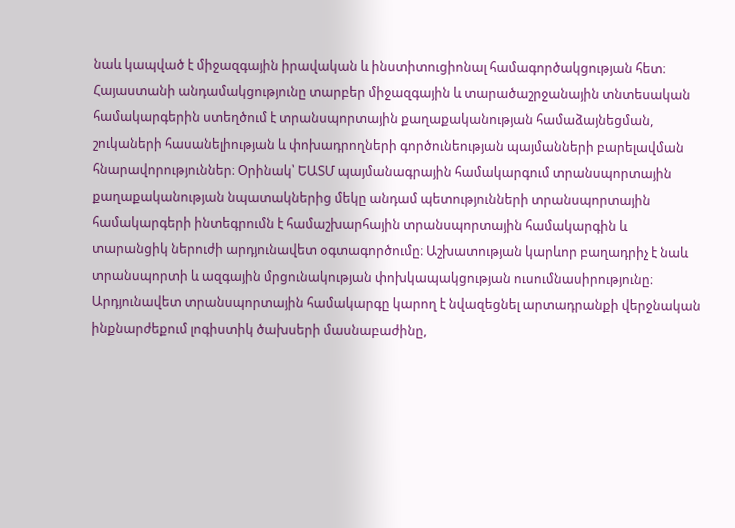նաև կապված է միջազգային իրավական և ինստիտուցիոնալ համագործակցության հետ։ Հայաստանի անդամակցությունը տարբեր միջազգային և տարածաշրջանային տնտեսական համակարգերին ստեղծում է տրանսպորտային քաղաքականության համաձայնեցման, շուկաների հասանելիության և փոխադրողների գործունեության պայմանների բարելավման հնարավորություններ։ Օրինակ՝ ԵԱՏՄ պայմանագրային համակարգում տրանսպորտային քաղաքականության նպատակներից մեկը անդամ պետությունների տրանսպորտային համակարգերի ինտեգրումն է համաշխարհային տրանսպորտային համակարգին և տարանցիկ ներուժի արդյունավետ օգտագործումը։ Աշխատության կարևոր բաղադրիչ է նաև տրանսպորտի և ազգային մրցունակության փոխկապակցության ուսումնասիրությունը։ Արդյունավետ տրանսպորտային համակարգը կարող է նվազեցնել արտադրանքի վերջնական ինքնարժեքում լոգիստիկ ծախսերի մասնաբաժինը,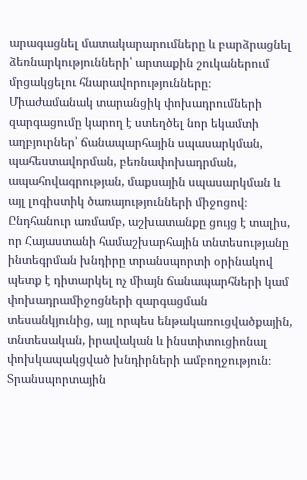արագացնել մատակարարումները և բարձրացնել ձեռնարկությունների՝ արտաքին շուկաներում մրցակցելու հնարավորությունները։ Միաժամանակ տարանցիկ փոխադրումների զարգացումը կարող է ստեղծել նոր եկամտի աղբյուրներ՝ ճանապարհային սպասարկման, պահեստավորման, բեռնափոխադրման, ապահովագրության, մաքսային սպասարկման և այլ լոգիստիկ ծառայությունների միջոցով։ Ընդհանուր առմամբ, աշխատանքը ցույց է տալիս, որ Հայաստանի համաշխարհային տնտեսությանը ինտեգրման խնդիրը տրանսպորտի օրինակով պետք է դիտարկել ոչ միայն ճանապարհների կամ փոխադրամիջոցների զարգացման տեսանկյունից, այլ որպես ենթակառուցվածքային, տնտեսական, իրավական և ինստիտուցիոնալ փոխկապակցված խնդիրների ամբողջություն։ Տրանսպորտային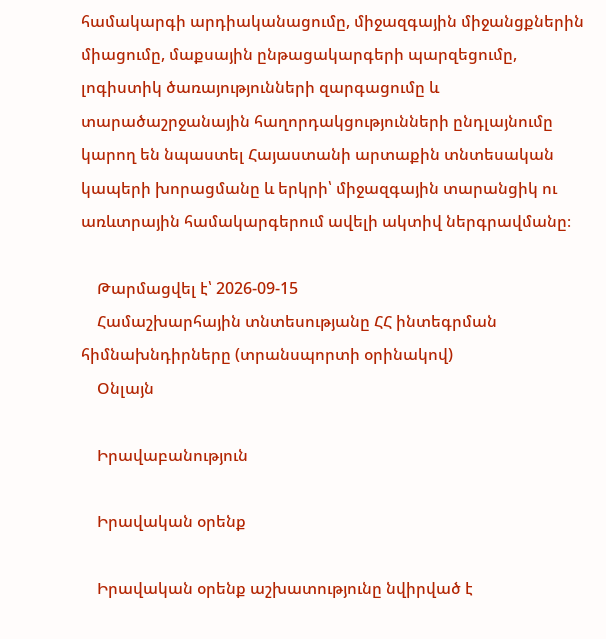համակարգի արդիականացումը, միջազգային միջանցքներին միացումը, մաքսային ընթացակարգերի պարզեցումը, լոգիստիկ ծառայությունների զարգացումը և տարածաշրջանային հաղորդակցությունների ընդլայնումը կարող են նպաստել Հայաստանի արտաքին տնտեսական կապերի խորացմանը և երկրի՝ միջազգային տարանցիկ ու առևտրային համակարգերում ավելի ակտիվ ներգրավմանը։

    Թարմացվել է՝ 2026-09-15
    Համաշխարհային տնտեսությանը ՀՀ ինտեգրման հիմնախնդիրները (տրանսպորտի օրինակով)
    Օնլայն

    Իրավաբանություն

    Իրավական օրենք

    Իրավական օրենք աշխատությունը նվիրված է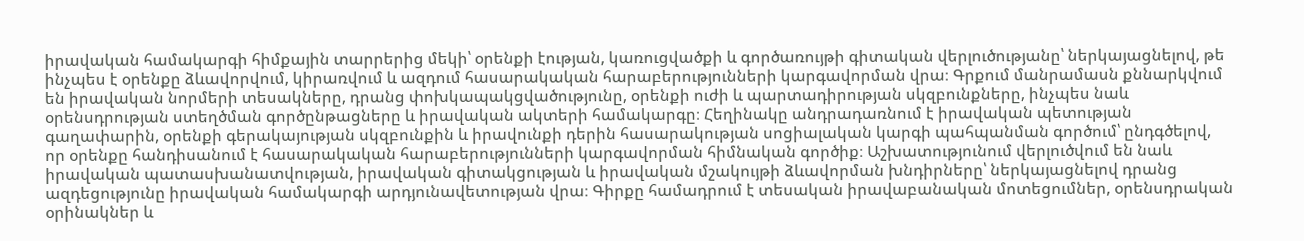իրավական համակարգի հիմքային տարրերից մեկի՝ օրենքի էության, կառուցվածքի և գործառույթի գիտական վերլուծությանը՝ ներկայացնելով, թե ինչպես է օրենքը ձևավորվում, կիրառվում և ազդում հասարակական հարաբերությունների կարգավորման վրա։ Գրքում մանրամասն քննարկվում են իրավական նորմերի տեսակները, դրանց փոխկապակցվածությունը, օրենքի ուժի և պարտադիրության սկզբունքները, ինչպես նաև օրենսդրության ստեղծման գործընթացները և իրավական ակտերի համակարգը։ Հեղինակը անդրադառնում է իրավական պետության գաղափարին, օրենքի գերակայության սկզբունքին և իրավունքի դերին հասարակության սոցիալական կարգի պահպանման գործում՝ ընդգծելով, որ օրենքը հանդիսանում է հասարակական հարաբերությունների կարգավորման հիմնական գործիք։ Աշխատությունում վերլուծվում են նաև իրավական պատասխանատվության, իրավական գիտակցության և իրավական մշակույթի ձևավորման խնդիրները՝ ներկայացնելով դրանց ազդեցությունը իրավական համակարգի արդյունավետության վրա։ Գիրքը համադրում է տեսական իրավաբանական մոտեցումներ, օրենսդրական օրինակներ և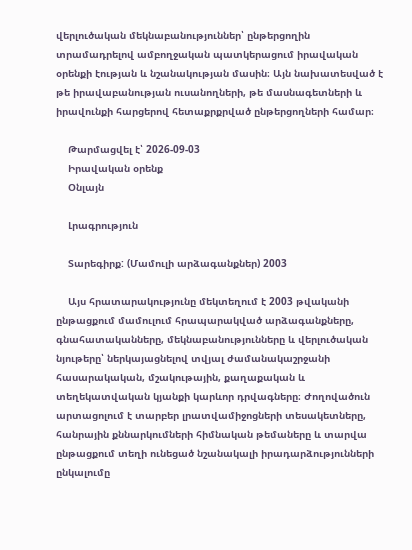վերլուծական մեկնաբանություններ՝ ընթերցողին տրամադրելով ամբողջական պատկերացում իրավական օրենքի էության և նշանակության մասին։ Այն նախատեսված է թե իրավաբանության ուսանողների, թե մասնագետների և իրավունքի հարցերով հետաքրքրված ընթերցողների համար։

    Թարմացվել է՝ 2026-09-03
    Իրավական օրենք
    Օնլայն

    Լրագրություն

    Տարեգիրք: (Մամուլի արձագանքներ) 2003

    Այս հրատարակությունը մեկտեղում է 2003 թվականի ընթացքում մամուլում հրապարակված արձագանքները, գնահատականները, մեկնաբանությունները և վերլուծական նյութերը՝ ներկայացնելով տվյալ ժամանակաշրջանի հասարակական, մշակութային, քաղաքական և տեղեկատվական կյանքի կարևոր դրվագները։ Ժողովածուն արտացոլում է տարբեր լրատվամիջոցների տեսակետները, հանրային քննարկումների հիմնական թեմաները և տարվա ընթացքում տեղի ունեցած նշանակալի իրադարձությունների ընկալումը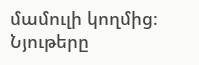մամուլի կողմից։ Նյութերը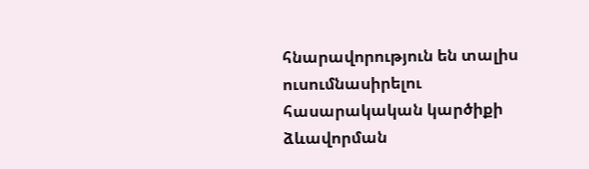հնարավորություն են տալիս ուսումնասիրելու հասարակական կարծիքի ձևավորման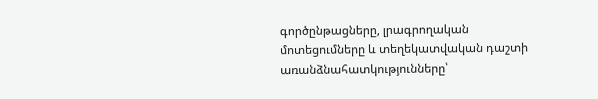գործընթացները, լրագրողական մոտեցումները և տեղեկատվական դաշտի առանձնահատկությունները՝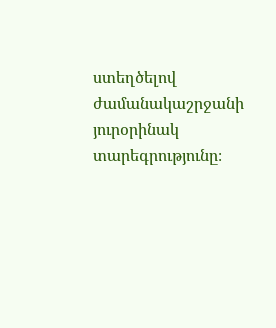ստեղծելով ժամանակաշրջանի յուրօրինակ տարեգրությունը։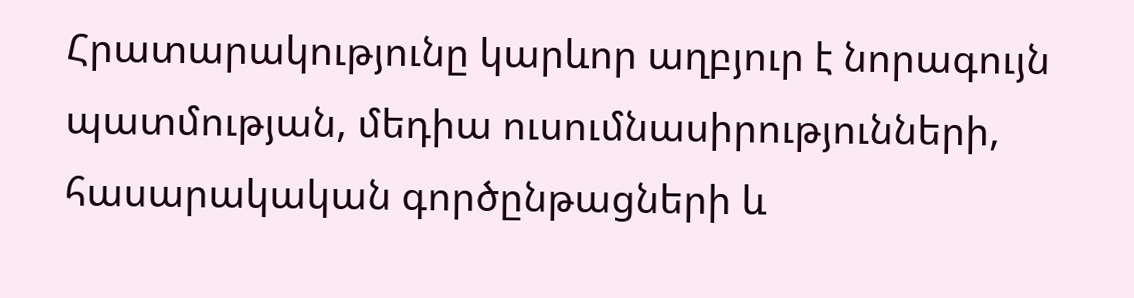Հրատարակությունը կարևոր աղբյուր է նորագույն պատմության, մեդիա ուսումնասիրությունների, հասարակական գործընթացների և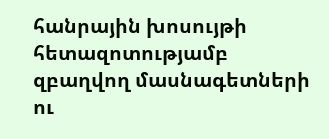հանրային խոսույթի հետազոտությամբ զբաղվող մասնագետների ու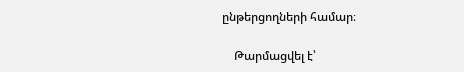ընթերցողների համար։

    Թարմացվել է՝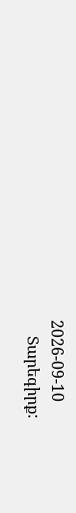2026-09-10
    Տարեգիրք: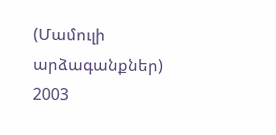(Մամուլի արձագանքներ) 2003